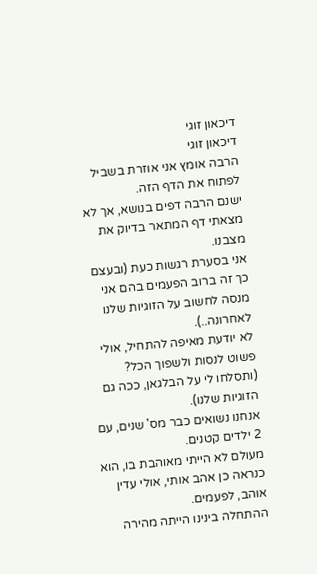דיכאון זוגי
דיכאון זוגי
הרבה אומץ אני אוזרת בשביל לפתוח את הדף הזה.
ישנם הרבה דפים בנושא, אך לא מצאתי דף המתאר בדיוק את מצבנו.
אני בסערת רגשות כעת (ובעצם כך זה ברוב הפעמים בהם אני מנסה לחשוב על הזוגיות שלנו לאחרונה..).
לא יודעת מאיפה להתחיל, אולי פשוט לנסות ולשפוך הכל? (ותסלחו לי על הבלגאן, ככה גם הזוגיות שלנו).
אנחנו נשואים כבר מס' שנים, עם 2 ילדים קטנים.
מעולם לא הייתי מאוהבת בו, הוא כנראה כן אהב אותי, אולי עדין אוהב, לפעמים.
ההתחלה בינינו הייתה מהירה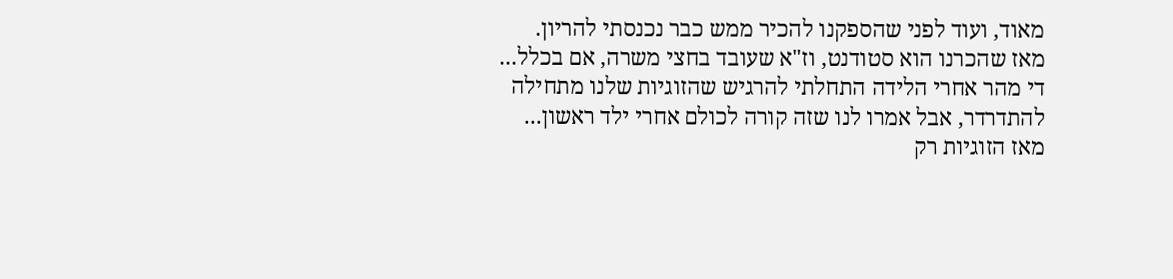מאוד, ועוד לפני שהספקנו להכיר ממש כבר נכנסתי להריון.
מאז שהכרנו הוא סטודנט, וז"א שעובד בחצי משרה, אם בכלל...
די מהר אחרי הלידה התחלתי להרגיש שהזוגיות שלנו מתחילה להתדרדר, אבל אמרו לנו שזה קורה לכולם אחרי ילד ראשון...
מאז הזוגיות רק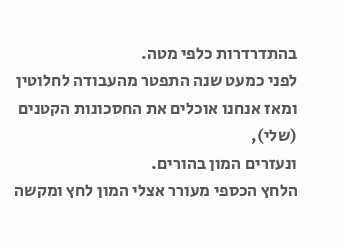בהתדרדרות כלפי מטה.
לפני כמעט שנה התפטר מהעבודה לחלוטין ומאז אנחנו אוכלים את החסכונות הקטנים (שלי),
ונעזרים המון בהורים.
הלחץ הכספי מעורר אצלי המון לחץ ומקשה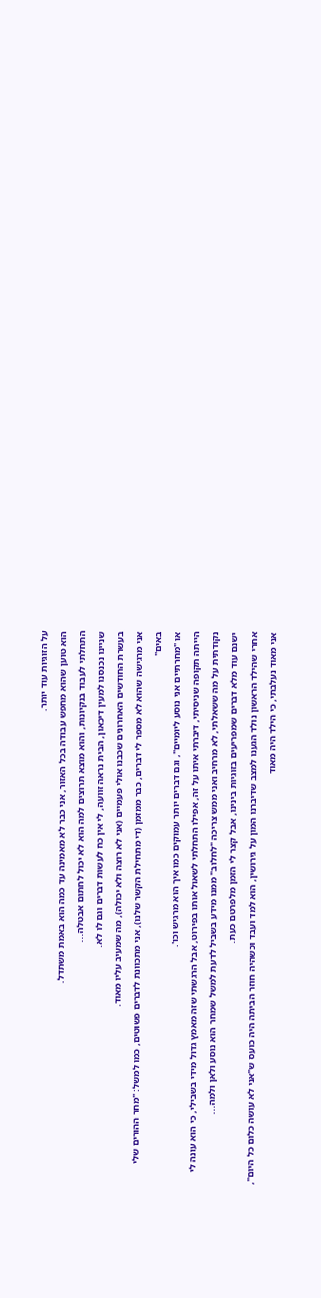על הזוגיות עוד יותר.
הוא טוען שהוא מחפש עבודה בכל האזור, אני כבר לא מאמינה עד כמה הוא באמת משתדל.
התחלתי לעבוד בנקיונות, והוא מוצא תרוצים למה הוא לא יכול לחתום אבטלה...
שניינו נכנסנו למעין דיכאון, הבית נראה זוועה, לי אין כח לעשות דברים וגם לו לא.
בעשרת החודשים האחרונים שכבנו אולי פעמיים (אני לא רוצה ולא יכולה), מה שמעיב עליו מאוד.
אני מרגישה שהוא לא מספר לי דברים, כבר ממזמן (די מתחילת הקשר שלנו), אני מתכוונת לדברים פשוטים, כמו למשל: "מחר ההורים שלי באים"
או "מחרתיים אני נוסע ליומיים", וגם דברים יותר עמוקים כמו איך הוא מרגיש וכו'.
הייתה תקופה שניסיתי, דיברתי איתו על זה, אפילו התחלתי לשאול אותו בפירוט, אבל הרגשתי שזה מאמץ גדול מידי בשבילי, כי הוא עונה לי נקודתית על מה ששאלתי, לא מרחיב ואני ממש צריכה "לחלוב" ממנו מידע בשביל לדעת למשל שמחר הוא נוסע ולאן ולמה...
ישנם עוד מלא דברים שמפריעים בזוגיות בינינו, אבל קצר לי הזמן מלפרטם כעת.
אחרי שהילד הראשון נולד הגענו למצב שדיברנו המון על גירושין, הוא למד ועבד וכשהיה חוזר הביתה היה כועס ש"אני לא עושה כלום כל היום",
אני מאוד נעלבתי, כי הילד היה מאוד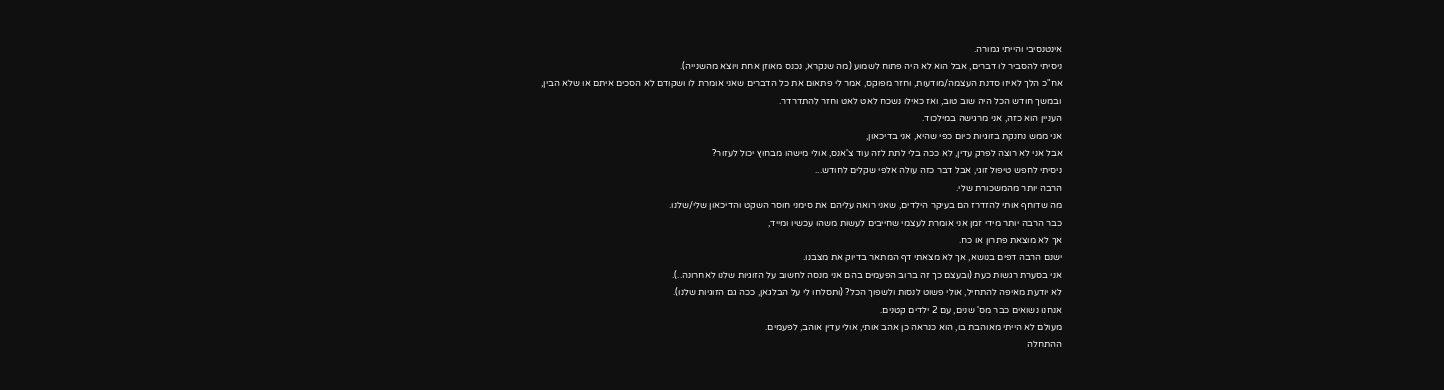אינטנסיבי והייתי גמורה.
ניסיתי להסביר לו דברים, אבל הוא לא היה פתוח לשמוע (מה שנקרא, נכנס מאוזן אחת ויוצא מהשנייה).
אח"כ הלך לאיזו סדנת העצמה/מודעות, וחזר מפוקס, אמר לי פתאום את כל הדברים שאני אומרת לו ושקודם לא הסכים איתם או שלא הבין,
ובמשך חודש הכל היה שוב טוב, ואז כאילו נשכח לאט לאט וחזר להתדרדר.
העניין הוא כזה, אני מרגישה במילכוד.
אני ממש נחנקת בזוגיות כיום כפי שהיא, אני בדיכאון,
אבל אני לא רוצה לפרק עדין, לא ככה בלי לתת לזה עוד צ'אנס, אולי מישהו מבחוץ יכול לעזור?
ניסיתי לחפש טיפול זוגי, אבל דבר כזה עולה אלפי שקלים לחודש...
הרבה יותר מהמשכורת שלי.
מה שדוחף אותי להזדרז הם בעיקר הילדים, שאני רואה עליהם את סימני חוסר השקט והדיכאון שלי/שלנו.
כבר הרבה יותר מידי זמן אני אומרת לעצמי שחייבים לעשות משהו עכשיו ומייד,
אך לא מוצאת פתרון או כח.
ישנם הרבה דפים בנושא, אך לא מצאתי דף המתאר בדיוק את מצבנו.
אני בסערת רגשות כעת (ובעצם כך זה ברוב הפעמים בהם אני מנסה לחשוב על הזוגיות שלנו לאחרונה..).
לא יודעת מאיפה להתחיל, אולי פשוט לנסות ולשפוך הכל? (ותסלחו לי על הבלגאן, ככה גם הזוגיות שלנו).
אנחנו נשואים כבר מס' שנים, עם 2 ילדים קטנים.
מעולם לא הייתי מאוהבת בו, הוא כנראה כן אהב אותי, אולי עדין אוהב, לפעמים.
ההתחלה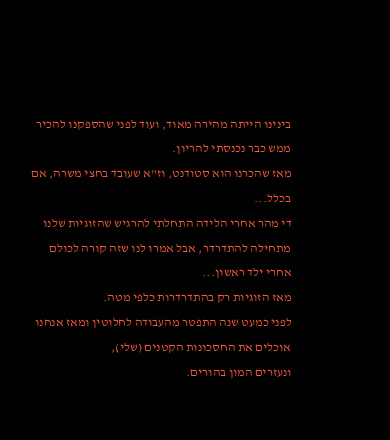בינינו הייתה מהירה מאוד, ועוד לפני שהספקנו להכיר ממש כבר נכנסתי להריון.
מאז שהכרנו הוא סטודנט, וז"א שעובד בחצי משרה, אם בכלל...
די מהר אחרי הלידה התחלתי להרגיש שהזוגיות שלנו מתחילה להתדרדר, אבל אמרו לנו שזה קורה לכולם אחרי ילד ראשון...
מאז הזוגיות רק בהתדרדרות כלפי מטה.
לפני כמעט שנה התפטר מהעבודה לחלוטין ומאז אנחנו אוכלים את החסכונות הקטנים (שלי),
ונעזרים המון בהורים.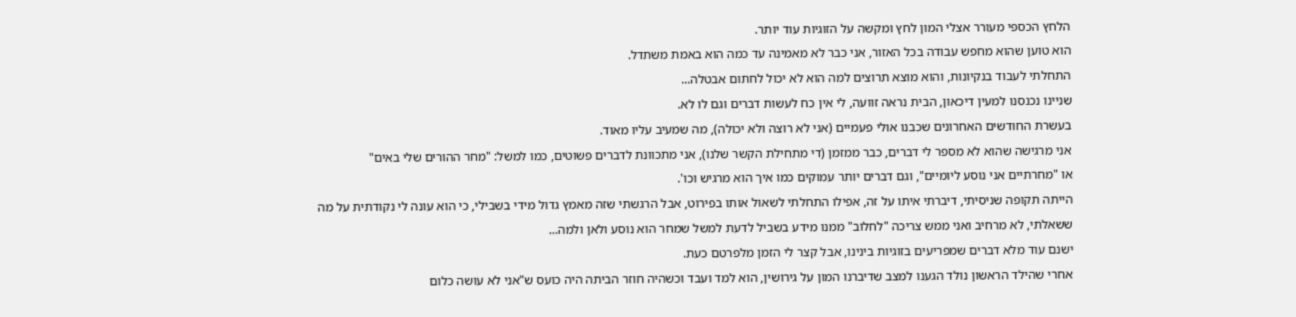הלחץ הכספי מעורר אצלי המון לחץ ומקשה על הזוגיות עוד יותר.
הוא טוען שהוא מחפש עבודה בכל האזור, אני כבר לא מאמינה עד כמה הוא באמת משתדל.
התחלתי לעבוד בנקיונות, והוא מוצא תרוצים למה הוא לא יכול לחתום אבטלה...
שניינו נכנסנו למעין דיכאון, הבית נראה זוועה, לי אין כח לעשות דברים וגם לו לא.
בעשרת החודשים האחרונים שכבנו אולי פעמיים (אני לא רוצה ולא יכולה), מה שמעיב עליו מאוד.
אני מרגישה שהוא לא מספר לי דברים, כבר ממזמן (די מתחילת הקשר שלנו), אני מתכוונת לדברים פשוטים, כמו למשל: "מחר ההורים שלי באים"
או "מחרתיים אני נוסע ליומיים", וגם דברים יותר עמוקים כמו איך הוא מרגיש וכו'.
הייתה תקופה שניסיתי, דיברתי איתו על זה, אפילו התחלתי לשאול אותו בפירוט, אבל הרגשתי שזה מאמץ גדול מידי בשבילי, כי הוא עונה לי נקודתית על מה ששאלתי, לא מרחיב ואני ממש צריכה "לחלוב" ממנו מידע בשביל לדעת למשל שמחר הוא נוסע ולאן ולמה...
ישנם עוד מלא דברים שמפריעים בזוגיות בינינו, אבל קצר לי הזמן מלפרטם כעת.
אחרי שהילד הראשון נולד הגענו למצב שדיברנו המון על גירושין, הוא למד ועבד וכשהיה חוזר הביתה היה כועס ש"אני לא עושה כלום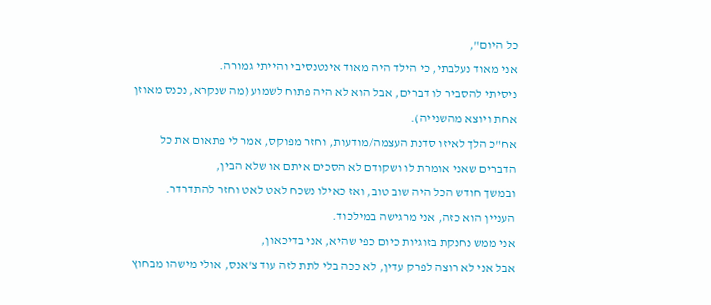כל היום",
אני מאוד נעלבתי, כי הילד היה מאוד אינטנסיבי והייתי גמורה.
ניסיתי להסביר לו דברים, אבל הוא לא היה פתוח לשמוע (מה שנקרא, נכנס מאוזן אחת ויוצא מהשנייה).
אח"כ הלך לאיזו סדנת העצמה/מודעות, וחזר מפוקס, אמר לי פתאום את כל הדברים שאני אומרת לו ושקודם לא הסכים איתם או שלא הבין,
ובמשך חודש הכל היה שוב טוב, ואז כאילו נשכח לאט לאט וחזר להתדרדר.
העניין הוא כזה, אני מרגישה במילכוד.
אני ממש נחנקת בזוגיות כיום כפי שהיא, אני בדיכאון,
אבל אני לא רוצה לפרק עדין, לא ככה בלי לתת לזה עוד צ'אנס, אולי מישהו מבחוץ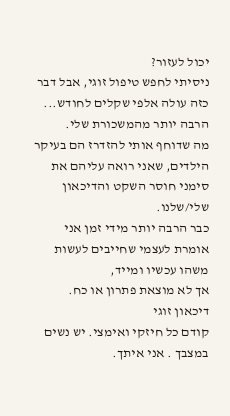יכול לעזור?
ניסיתי לחפש טיפול זוגי, אבל דבר כזה עולה אלפי שקלים לחודש...
הרבה יותר מהמשכורת שלי.
מה שדוחף אותי להזדרז הם בעיקר הילדים, שאני רואה עליהם את סימני חוסר השקט והדיכאון שלי/שלנו.
כבר הרבה יותר מידי זמן אני אומרת לעצמי שחייבים לעשות משהו עכשיו ומייד,
אך לא מוצאת פתרון או כח.
דיכאון זוגי
קודם כל חיזקי ואימצי. יש נשים במצבך . אני איתך.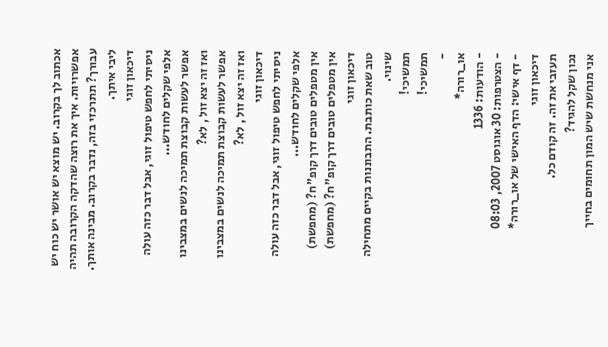אכתוב לך בקרוב. יש מוצא יש אושר יש כוח יש אפשרויות. איך את רוצה שהדקה הקרובה תהיה עבורך? תתרכזי בזה, נדבר בקרוב. מבינה אותך. ליבי איתך.
דיכאון זוגי
ניסיתי לחפש טיפול זוגי, אבל דבר כזה עולה אלפי שקלים לחודש...
אפשר לעשות קבוצת תמיכה לנשים במצבינו ואז זה יצא זול , לא?
אפשר לעשות קבוצת תמיכה לנשים במצבינו ואז זה יצא זול , לא?
דיכאון זוגי
ניסיתי לחפש טיפול זוגי, אבל דבר כזה עולה אלפי שקלים לחודש...
אין מטפלים טובים דרך קופ"ח? (מחפשת)
אין מטפלים טובים דרך קופ"ח? (מחפשת)
דיכאון זוגי
טוב שאת כותבת. התבוננות בקיים מתחילה שינוי.
תמשיכי!
תמשיכי!
-
או_רורה*
- הודעות: 1336
- הצטרפות: 30 אוגוסט 2007, 08:03
- דף אישי: הדף האישי של או_רורה*
דיכאון זוגי
תעזבי את זה. זה קודם כל.
נכון שקל להגיד?
אני מנחשת שיש המון תחומים בחייך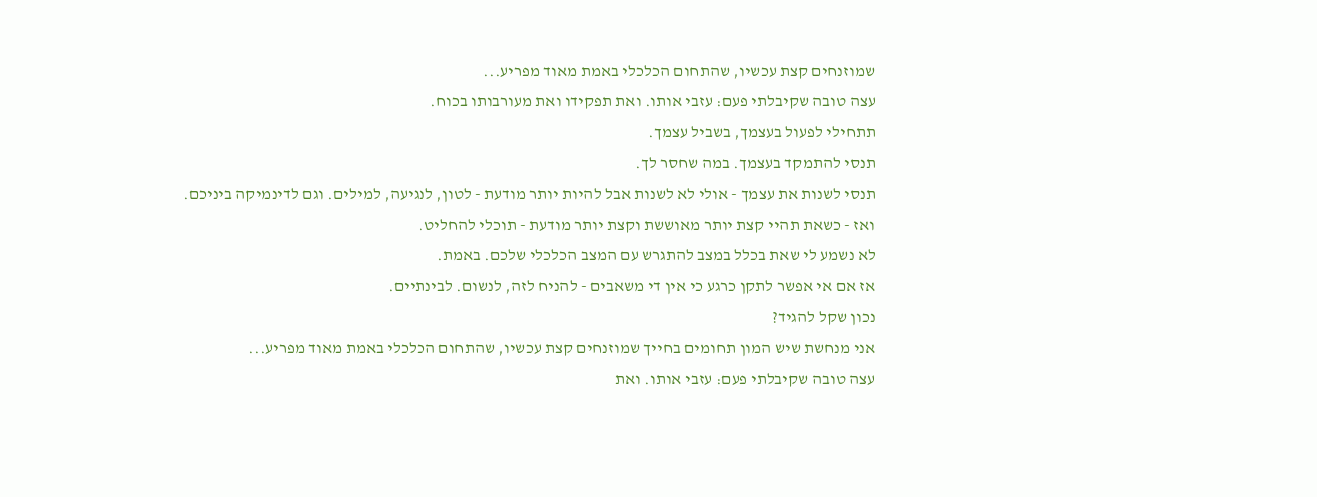שמוזנחים קצת עכשיו, שהתחום הכלכלי באמת מאוד מפריע...
עצה טובה שקיבלתי פעם: עזבי אותו. ואת תפקידו ואת מעורבותו בכוח.
תתחילי לפעול בעצמך, בשביל עצמך.
תנסי להתמקד בעצמך. במה שחסר לך.
תנסי לשנות את עצמך - אולי לא לשנות אבל להיות יותר מודעת - לטון, לנגיעה, למילים. וגם לדינמיקה ביניכם.
ואז - כשאת תהיי קצת יותר מאוששת וקצת יותר מודעת - תוכלי להחליט.
לא נשמע לי שאת בכלל במצב להתגרש עם המצב הכלכלי שלכם. באמת.
אז אם אי אפשר לתקן כרגע כי אין די משאבים - להניח לזה, לנשום. לבינתיים.
נכון שקל להגיד?
אני מנחשת שיש המון תחומים בחייך שמוזנחים קצת עכשיו, שהתחום הכלכלי באמת מאוד מפריע...
עצה טובה שקיבלתי פעם: עזבי אותו. ואת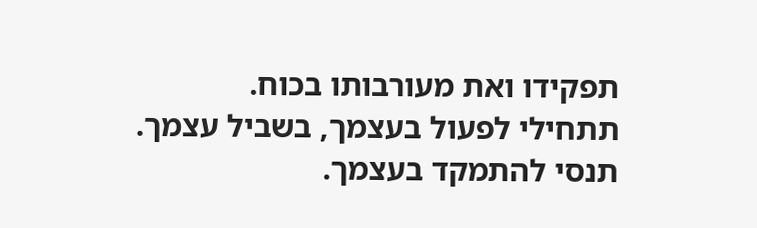תפקידו ואת מעורבותו בכוח.
תתחילי לפעול בעצמך, בשביל עצמך.
תנסי להתמקד בעצמך.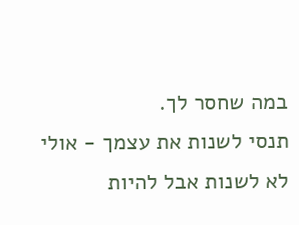במה שחסר לך.
תנסי לשנות את עצמך - אולי לא לשנות אבל להיות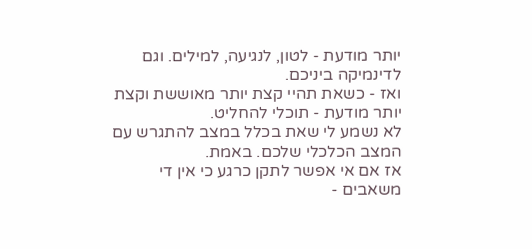יותר מודעת - לטון, לנגיעה, למילים. וגם לדינמיקה ביניכם.
ואז - כשאת תהיי קצת יותר מאוששת וקצת יותר מודעת - תוכלי להחליט.
לא נשמע לי שאת בכלל במצב להתגרש עם המצב הכלכלי שלכם. באמת.
אז אם אי אפשר לתקן כרגע כי אין די משאבים -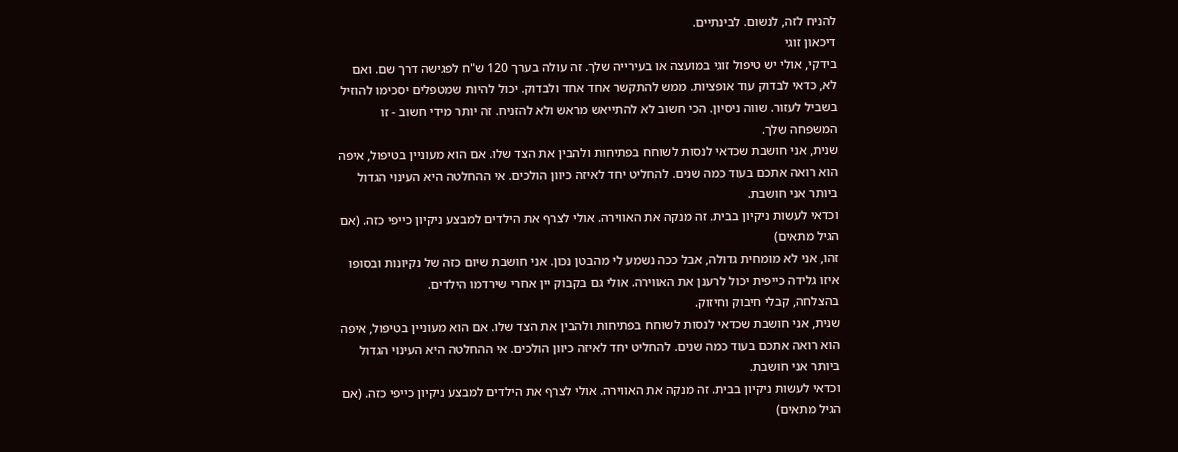להניח לזה, לנשום. לבינתיים.
דיכאון זוגי
בידקי, אולי יש טיפול זוגי במועצה או בעירייה שלך. זה עולה בערך 120 ש"ח לפגישה דרך שם. ואם לא, כדאי לבדוק עוד אופציות. ממש להתקשר אחד אחד ולבדוק. יכול להיות שמטפלים יסכימו להוזיל בשביל לעזור. שווה ניסיון. הכי חשוב לא להתייאש מראש ולא להזניח. זה יותר מידי חשוב - זו המשפחה שלך.
שנית, אני חושבת שכדאי לנסות לשוחח בפתיחות ולהבין את הצד שלו. אם הוא מעוניין בטיפול, איפה הוא רואה אתכם בעוד כמה שנים. להחליט יחד לאיזה כיוון הולכים. אי ההחלטה היא העינוי הגדול ביותר אני חושבת.
וכדאי לעשות ניקיון בבית. זה מנקה את האווירה. אולי לצרף את הילדים למבצע ניקיון כייפי כזה. (אם הגיל מתאים)
זהו, אני לא מומחית גדולה, אבל ככה נשמע לי מהבטן נכון. אני חושבת שיום כזה של נקיונות ובסופו איזו גלידה כייפית יכול לרענן את האווירה. אולי גם בקבוק יין אחרי שירדמו הילדים.
בהצלחה, קבלי חיבוק וחיזוק.
שנית, אני חושבת שכדאי לנסות לשוחח בפתיחות ולהבין את הצד שלו. אם הוא מעוניין בטיפול, איפה הוא רואה אתכם בעוד כמה שנים. להחליט יחד לאיזה כיוון הולכים. אי ההחלטה היא העינוי הגדול ביותר אני חושבת.
וכדאי לעשות ניקיון בבית. זה מנקה את האווירה. אולי לצרף את הילדים למבצע ניקיון כייפי כזה. (אם הגיל מתאים)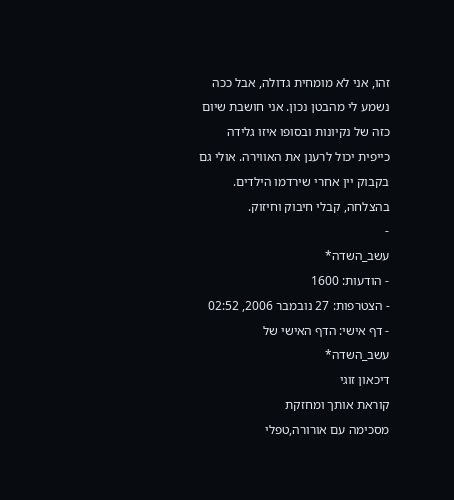זהו, אני לא מומחית גדולה, אבל ככה נשמע לי מהבטן נכון. אני חושבת שיום כזה של נקיונות ובסופו איזו גלידה כייפית יכול לרענן את האווירה. אולי גם בקבוק יין אחרי שירדמו הילדים.
בהצלחה, קבלי חיבוק וחיזוק.
-
עשב_השדה*
- הודעות: 1600
- הצטרפות: 27 נובמבר 2006, 02:52
- דף אישי: הדף האישי של עשב_השדה*
דיכאון זוגי
קוראת אותך ומחזקת
מסכימה עם אורורה,טפלי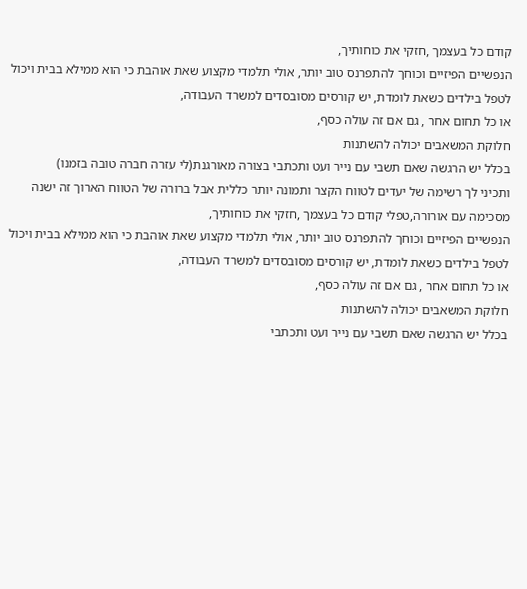קודם כל בעצמך ,חזקי את כוחותיך,
הנפשיים הפיזיים וכוחך להתפרנס טוב יותר, אולי תלמדי מקצוע שאת אוהבת כי הוא ממילא בבית ויכול לטפל בילדים כשאת לומדת, יש קורסים מסובסדים למשרד העבודה,
או כל תחום אחר , גם אם זה עולה כסף,
חלוקת המשאבים יכולה להשתנות
בכלל יש הרגשה שאם תשבי עם נייר ועט ותכתבי בצורה מאורגנת(לי עזרה חברה טובה בזמנו)
ותכיני לך רשימה של יעדים לטווח הקצר ותמונה יותר כללית אבל ברורה של הטווח הארוך זה ישנה
מסכימה עם אורורה,טפלי קודם כל בעצמך ,חזקי את כוחותיך,
הנפשיים הפיזיים וכוחך להתפרנס טוב יותר, אולי תלמדי מקצוע שאת אוהבת כי הוא ממילא בבית ויכול לטפל בילדים כשאת לומדת, יש קורסים מסובסדים למשרד העבודה,
או כל תחום אחר , גם אם זה עולה כסף,
חלוקת המשאבים יכולה להשתנות
בכלל יש הרגשה שאם תשבי עם נייר ועט ותכתבי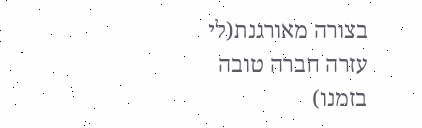בצורה מאורגנת(לי עזרה חברה טובה בזמנו)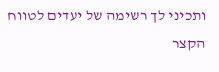ותכיני לך רשימה של יעדים לטווח הקצר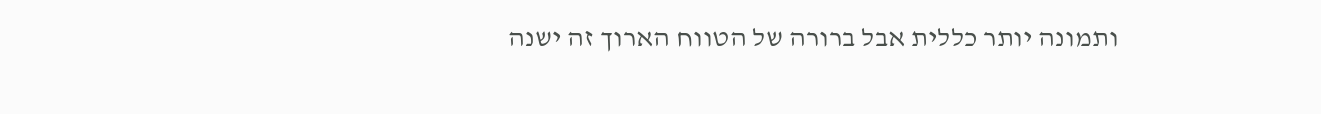ותמונה יותר כללית אבל ברורה של הטווח הארוך זה ישנה